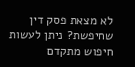לא מצאת פסק דין שחיפשת? ניתן לעשות חיפוש מתקדם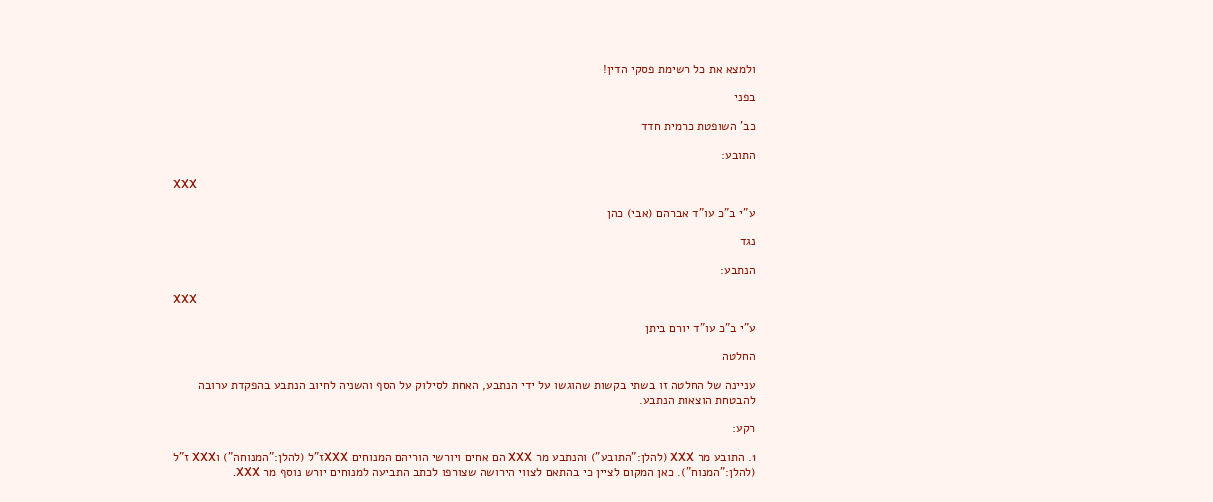ולמצא את כל רשימת פסקי הדין!

בפני

כב' השופטת כרמית חדד

התובע:

XXX

ע"י ב"כ עו"ד אברהם (אבי) כהן

נגד

הנתבע:

XXX

ע"י ב"כ עו"ד יורם ביתן

החלטה

עניינה של החלטה זו בשתי בקשות שהוגשו על ידי הנתבע, האחת לסילוק על הסף והשניה לחיוב הנתבע בהפקדת ערובה להבטחת הוצאות הנתבע.

רקע:

1. התובע מר XXX (להלן:"התובע") והנתבע מר XXX הם אחים ויורשי הוריהם המנוחים XXXז"ל (להלן:"המנוחה") וXXX ז"ל (להלן:"המנוח"). כאן המקום לציין כי בהתאם לצווי הירושה שצורפו לכתב התביעה למנוחים יורש נוסף מר XXX.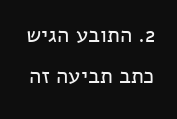2. התובע הגיש כתב תביעה זה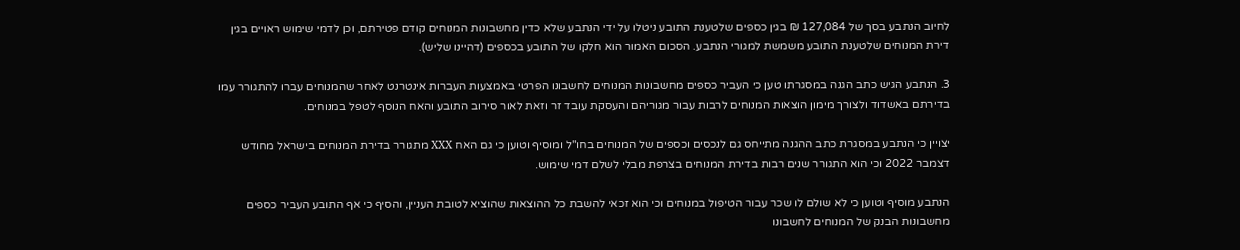לחיוב הנתבע בסך של 127,084 ₪ בגין כספים שלטענת התובע ניטלו על ידי הנתבע שלא כדין מחשבונות המנוחים קודם פטירתם, וכן לדמי שימוש ראויים בגין דירת המנוחים שלטענת התובע משמשת למגורי הנתבע. הסכום האמור הוא חלקו של התובע בכספים (דהיינו שליש).

3. הנתבע הגיש כתב הגנה במסגרתו טען כי העביר כספים מחשבונות המנוחים לחשבונו הפרטי באמצעות העברות אינטרנט לאחר שהמנוחים עברו להתגורר עמו בדירתם באשדוד ולצורך מימון הוצאות המנוחים לרבות עבור מגוריהם והעסקת עובד זר וזאת לאור סירוב התובע והאח הנוסף לטפל במנוחים.

יצויין כי הנתבע במסגרת כתב ההגנה מתייחס גם לנכסים וכספים של המנוחים בחו"ל ומוסיף וטוען כי גם האח XXX מתגורר בדירת המנוחים בישראל מחודש דצמבר 2022 וכי הוא התגורר שנים רבות בדירת המנוחים בצרפת מבלי לשלם דמי שימוש.

הנתבע מוסיף וטוען כי לא שולם לו שכר עבור הטיפול במנוחים וכי הוא זכאי להשבת כל ההוצאות שהוציא לטובת העניין, והסיף כי אף התובע העביר כספים מחשבונות הבנק של המנוחים לחשבונו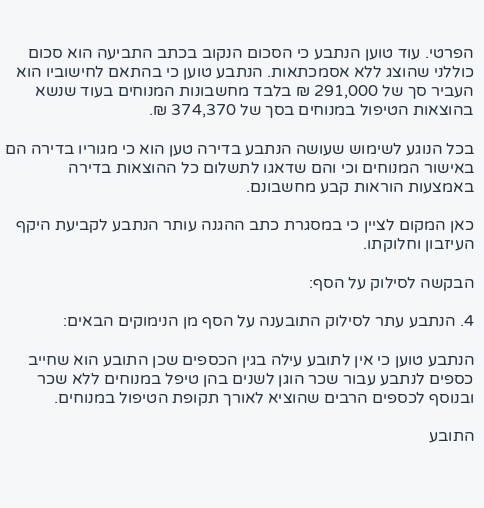הפרטי. עוד טוען הנתבע כי הסכום הנקוב בכתב התביעה הוא סכום כוללני שהוצג ללא אסמכתאות. הנתבע טוען כי בהתאם לחישוביו הוא העביר סך של 291,000 ₪ בלבד מחשבונות המנוחים בעוד שנשא בהוצאות הטיפול במנוחים בסך של 374,370 ₪.

בכל הנוגע לשימוש שעושה הנתבע בדירה טען הוא כי מגוריו בדירה הם באישור המנוחים וכי והם שדאגו לתשלום כל ההוצאות בדירה באמצעות הוראות קבע מחשבונם.

כאן המקום לציין כי במסגרת כתב ההגנה עותר הנתבע לקביעת היקף העיזבון וחלוקתו.

הבקשה לסילוק על הסף:

4. הנתבע עתר לסילוק התובענה על הסף מן הנימוקים הבאים:

הנתבע טוען כי אין לתובע עילה בגין הכספים שכן התובע הוא שחייב כספים לנתבע עבור שכר הוגן לשנים בהן טיפל במנוחים ללא שכר ובנוסף לכספים הרבים שהוציא לאורך תקופת הטיפול במנוחים.

התובע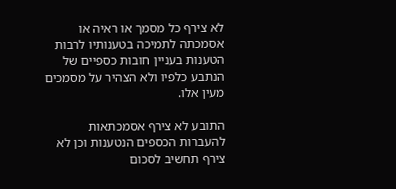לא צירף כל מסמך או ראיה או אסמכתה לתמיכה בטענותיו לרבות הטענות בעניין חובות כספיים של הנתבע כלפיו ולא הצהיר על מסמכים מעין אלו.

התובע לא צירף אסמכתאות להעברות הכספים הנטענות וכן לא צירף תחשיב לסכום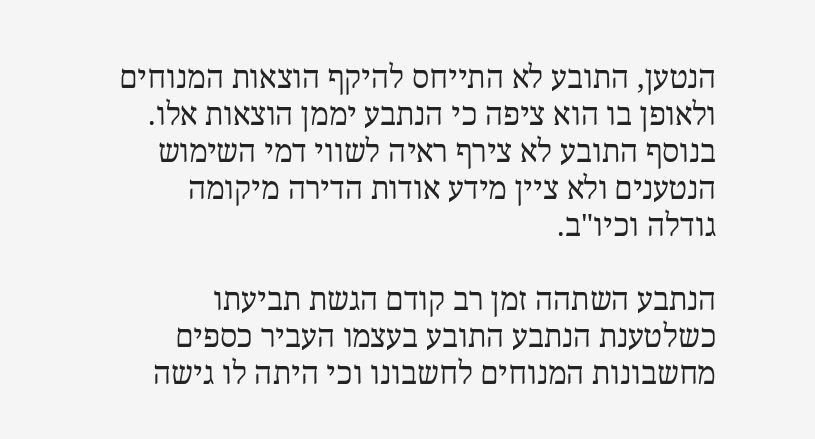הנטען, התובע לא התייחס להיקף הוצאות המנוחים ולאופן בו הוא ציפה כי הנתבע יממן הוצאות אלו. בנוסף התובע לא צירף ראיה לשווי דמי השימוש הנטענים ולא ציין מידע אודות הדירה מיקומה גודלה וכיו"ב.

הנתבע השתהה זמן רב קודם הגשת תביעתו כשלטענת הנתבע התובע בעצמו העביר כספים מחשבונות המנוחים לחשבונו וכי היתה לו גישה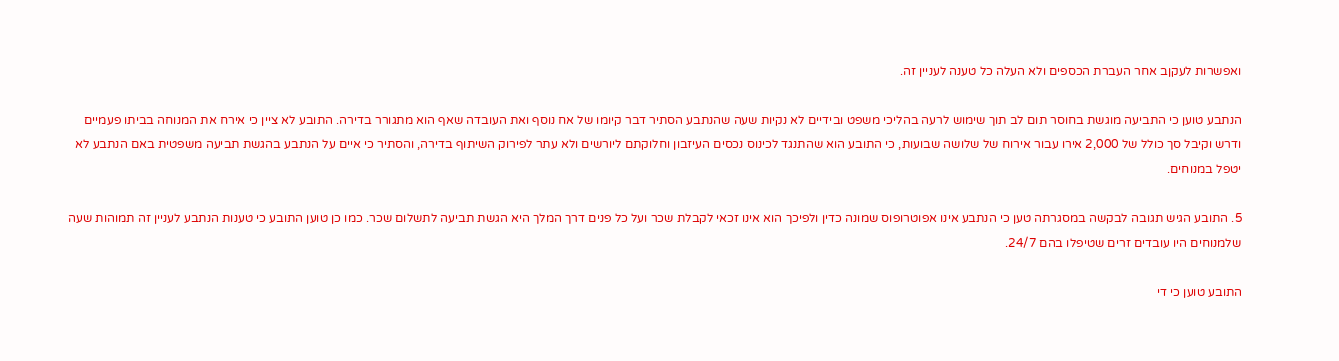ואפשרות לעקןב אחר העברת הכספים ולא העלה כל טענה לעניין זה.

הנתבע טוען כי התביעה מוגשת בחוסר תום לב תוך שימוש לרעה בהליכי משפט ובידיים לא נקיות שעה שהנתבע הסתיר דבר קיומו של אח נוסף ואת העובדה שאף הוא מתגורר בדירה. התובע לא ציין כי אירח את המנוחה בביתו פעמיים ודרש וקיבל סך כולל של 2,000 אירו עבור אירוח של שלושה שבועות, כי התובע הוא שהתנגד לכינוס נכסים העיזבון וחלוקתם ליורשים ולא עתר לפירוק השיתוף בדירה, והסתיר כי איים על הנתבע בהגשת תביעה משפטית באם הנתבע לא יטפל במנוחים.

5. התובע הגיש תגובה לבקשה במסגרתה טען כי הנתבע אינו אפוטרופוס שמונה כדין ולפיכך הוא אינו זכאי לקבלת שכר ועל כל פנים דרך המלך היא הגשת תביעה לתשלום שכר. כמו כן טוען התובע כי טענות הנתבע לעניין זה תמוהות שעה שלמנוחים היו עובדים זרים שטיפלו בהם 24/7.

התובע טוען כי די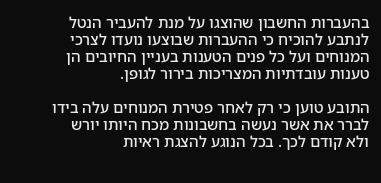בהעברות החשבון שהוצגו על מנת להעביר הנטל לנתבע להוכיח כי ההעברות שבוצעו נועדו לצרכי המנוחים ועל כל פנים הטענות בעניין החיובים הן טענות עובדתיות המצריכות בירור לגופן.

התובע טוען כי רק לאחר פטירת המנוחים עלה בידו לברר את אשר נעשה בחשבונות מכח היותו יורש ולא קודם לכך. בכל הנוגע להצגת ראיות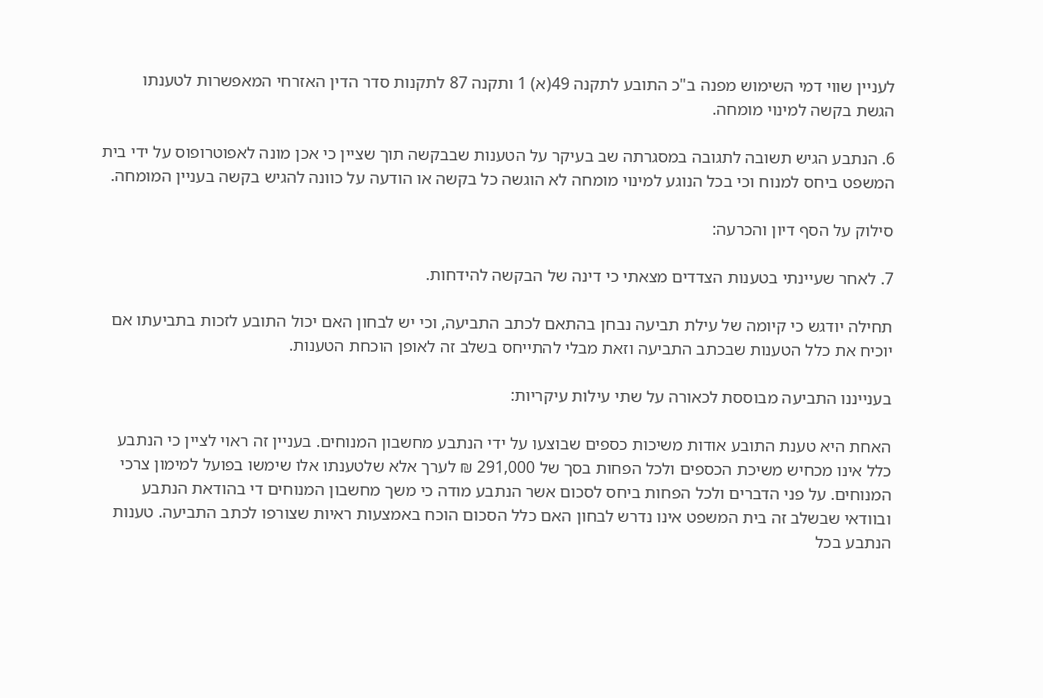לעניין שווי דמי השימוש מפנה ב"כ התובע לתקנה 49(א) 1 ותקנה 87 לתקנות סדר הדין האזרחי המאפשרות לטענתו הגשת בקשה למינוי מומחה.

6. הנתבע הגיש תשובה לתגובה במסגרתה שב בעיקר על הטענות שבבקשה תוך שציין כי אכן מונה לאפוטרופוס על ידי בית המשפט ביחס למנוח וכי בכל הנוגע למינוי מומחה לא הוגשה כל בקשה או הודעה על כוונה להגיש בקשה בעניין המומחה.

סילוק על הסף דיון והכרעה:

7. לאחר שעיינתי בטענות הצדדים מצאתי כי דינה של הבקשה להידחות.

תחילה יודגש כי קיומה של עילת תביעה נבחן בהתאם לכתב התביעה, וכי יש לבחון האם יכול התובע לזכות בתביעתו אם יוכיח את כלל הטענות שבכתב התביעה וזאת מבלי להתייחס בשלב זה לאופן הוכחת הטענות.

בענייננו התביעה מבוססת לכאורה על שתי עילות עיקריות:

האחת היא טענת התובע אודות משיכות כספים שבוצעו על ידי הנתבע מחשבון המנוחים. בעניין זה ראוי לציין כי הנתבע כלל אינו מכחיש משיכת הכספים ולכל הפחות בסך של 291,000 ₪ לערך אלא שלטענתו אלו שימשו בפועל למימון צרכי המנוחים. על פני הדברים ולכל הפחות ביחס לסכום אשר הנתבע מודה כי משך מחשבון המנוחים די בהודאת הנתבע ובוודאי שבשלב זה בית המשפט אינו נדרש לבחון האם כלל הסכום הוכח באמצעות ראיות שצורפו לכתב התביעה. טענות הנתבע בכל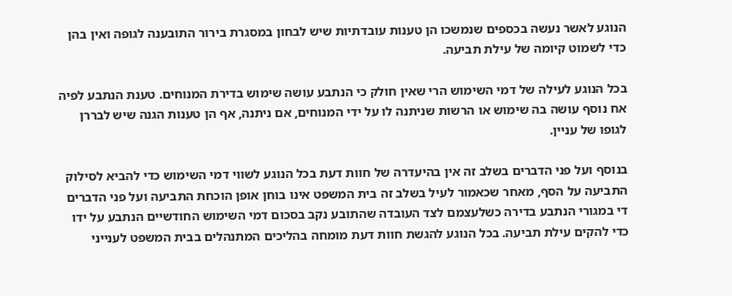הנוגע לאשר נעשה בכספים שנמשכו הן טענות עובדתיות שיש לבחון במסגרת בירור התובענה לגופה ואין בהן כדי לשמוט קיומה של עילת תביעה.

בכל הנוגע לעילה של דמי השימוש הרי שאין חולק כי הנתבע עושה שימוש בדירת המנוחים. טענת הנתבע לפיה אח נוסף עושה בה שימוש או הרשות שניתנה לו על ידי המנוחים, אם ניתנה, אף הן טענות הגנה שיש לבררן לגופו של עניין.

בנוסף ועל פני הדברים בשלב זה אין בהיעדרה של חוות דעת בכל הנוגע לשווי דמי השימוש כדי להביא לסילוק התביעה על הסף, מאחר שכאמור לעיל בשלב זה בית המשפט אינו בוחן אופן הוכחת התביעה ועל פני הדברים די במגורי הנתבע בדירה כשלעצמם לצד העובדה שהתובע נקב בסכום דמי השימוש החודשיים הנתבע על ידו כדי להקים עילת תביעה. בכל הנוגע להגשת חוות דעת מומחה בהליכים המתנהלים בבית המשפט לענייני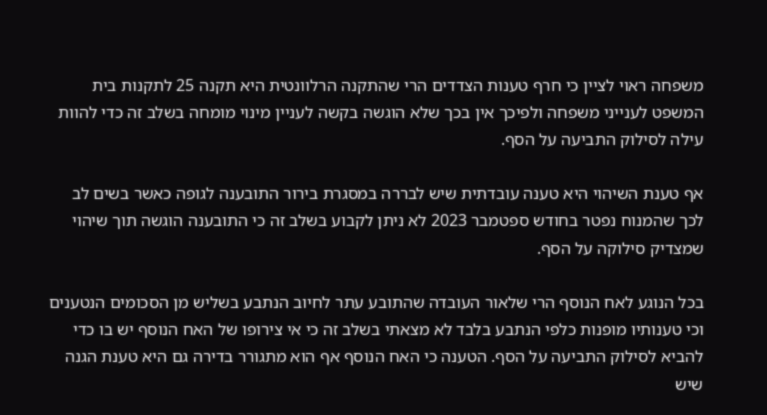משפחה ראוי לציין כי חרף טענות הצדדים הרי שהתקנה הרלוונטית היא תקנה 25 לתקנות בית המשפט לענייני משפחה ולפיכך אין בכך שלא הוגשה בקשה לעניין מינוי מומחה בשלב זה כדי להוות עילה לסילוק התביעה על הסף.

אף טענת השיהוי היא טענה עובדתית שיש לבררה במסגרת בירור התובענה לגופה כאשר בשים לב לכך שהמנוח נפטר בחודש ספטמבר 2023 לא ניתן לקבוע בשלב זה כי התובענה הוגשה תוך שיהוי שמצדיק סילוקה על הסף.

בכל הנוגע לאח הנוסף הרי שלאור העובדה שהתובע עתר לחיוב הנתבע בשליש מן הסכומים הנטענים וכי טענותיו מופנות כלפי הנתבע בלבד לא מצאתי בשלב זה כי אי צירופו של האח הנוסף יש בו כדי להביא לסילוק התביעה על הסף. הטענה כי האח הנוסף אף הוא מתגורר בדירה גם היא טענת הגנה שיש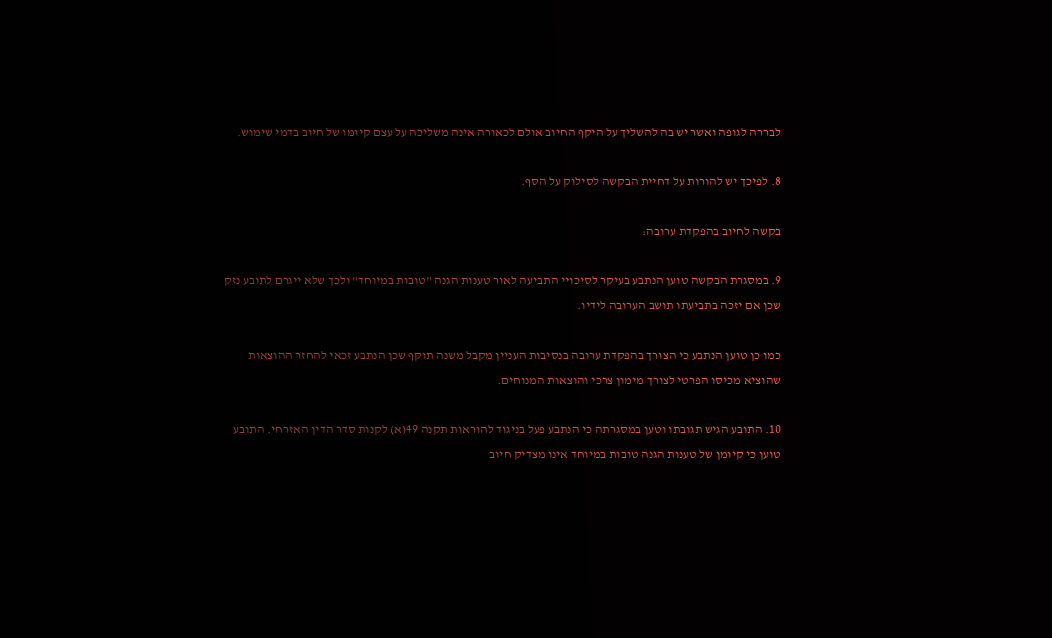לבררה לגופה ואשר יש בה להשליך על היקף החיוב אולם לכאורה אינה משליכה על עצם קיומו של חיוב בדמי שימוש.

8. לפיכך יש להורות על דחיית הבקשה לסילוק על הסף.

בקשה לחיוב בהפקדת ערובה:

9. במסגרת הבקשה טוען הנתבע בעיקר לסיכויי התביעה לאור טענות הגנה "טובות במיוחד" ולכך שלא ייגרם לתובע נזק שכן אם יזכה בתביעתו תושב הערובה לידיו.

כמו כן טוען הנתבע כי הצורך בהפקדת ערובה בנסיבות העניין מקבל משנה תוקף שכן הנתבע זכאי להחזר ההוצאות שהוציא מכיסו הפרטי לצורך מימון צרכי והוצאות המנוחים.

10. התובע הגיש תגובתו וטען במסגרתה כי הנתבע פעל בניגוד להוראות תקנה 49(א) לקנות סדר הדין האזרחי. התובע טוען כי קיומן של טענות הגנה טובות במיוחד אינו מצדיק חיוב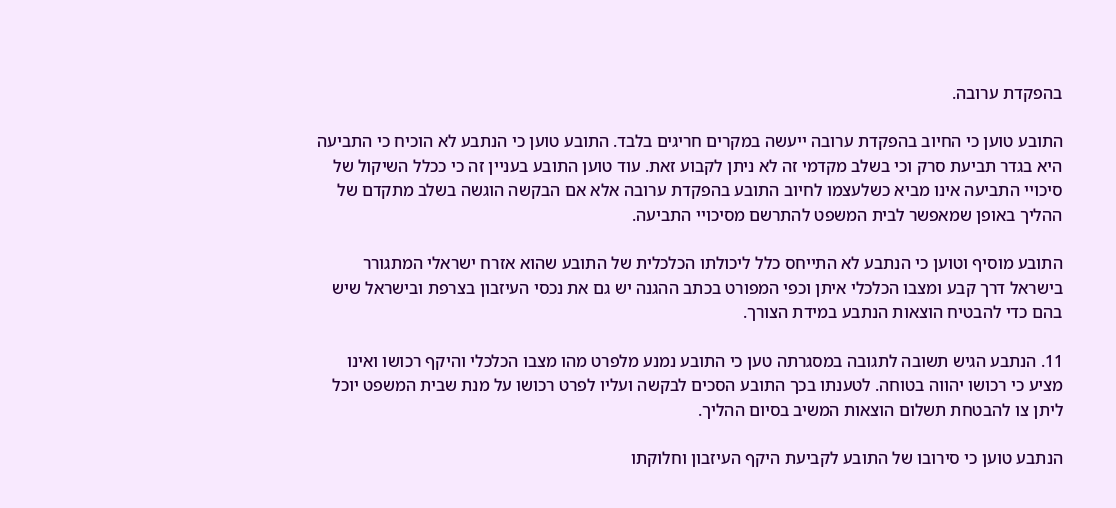בהפקדת ערובה.

התובע טוען כי החיוב בהפקדת ערובה ייעשה במקרים חריגים בלבד. התובע טוען כי הנתבע לא הוכיח כי התביעה היא בגדר תביעת סרק וכי בשלב מקדמי זה לא ניתן לקבוע זאת. עוד טוען התובע בעניין זה כי ככלל השיקול של סיכויי התביעה אינו מביא כשלעצמו לחיוב התובע בהפקדת ערובה אלא אם הבקשה הוגשה בשלב מתקדם של ההליך באופן שמאפשר לבית המשפט להתרשם מסיכויי התביעה.

התובע מוסיף וטוען כי הנתבע לא התייחס כלל ליכולתו הכלכלית של התובע שהוא אזרח ישראלי המתגורר בישראל דרך קבע ומצבו הכלכלי איתן וכפי המפורט בכתב ההגנה יש גם את נכסי העיזבון בצרפת ובישראל שיש בהם כדי להבטיח הוצאות הנתבע במידת הצורך.

11. הנתבע הגיש תשובה לתגובה במסגרתה טען כי התובע נמנע מלפרט מהו מצבו הכלכלי והיקף רכושו ואינו מציע כי רכושו יהווה בטוחה. לטענתו בכך התובע הסכים לבקשה ועליו לפרט רכושו על מנת שבית המשפט יוכל ליתן צו להבטחת תשלום הוצאות המשיב בסיום ההליך.

הנתבע טוען כי סירובו של התובע לקביעת היקף העיזבון וחלוקתו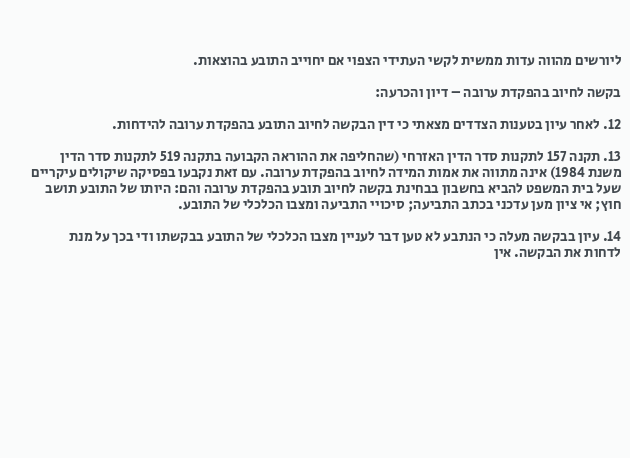ליורשים מהווה עדות ממשית לקשי העתידי הצפוי אם יחוייב התובע בהוצאות.

בקשה לחיוב בהפקדת ערובה – דיון והכרעה:

12. לאחר עיון בטענות הצדדים מצאתי כי דין הבקשה לחיוב התובע בהפקדת ערובה להידחות.

13. תקנה 157 לתקנות סדר הדין האזרחי (שהחליפה את ההוראה הקבועה בתקנה 519 לתקנות סדר הדין משנת 1984) אינה מתווה את אמות המידה לחיוב בהפקדת ערובה. עם זאת נקבעו בפסיקה שיקולים עיקריים שעל בית המשפט להביא בחשבון בבחינת בקשה לחיוב תובע בהפקדת ערובה והם: היותו של התובע תושב חוץ; אי ציון מען עדכני בכתב התביעה; סיכויי התביעה ומצבו הכלכלי של התובע.

14. עיון בבקשה מעלה כי הנתבע לא טען דבר לעניין מצבו הכלכלי של התובע בבקשתו ודי בכך על מנת לדחות את הבקשה. אין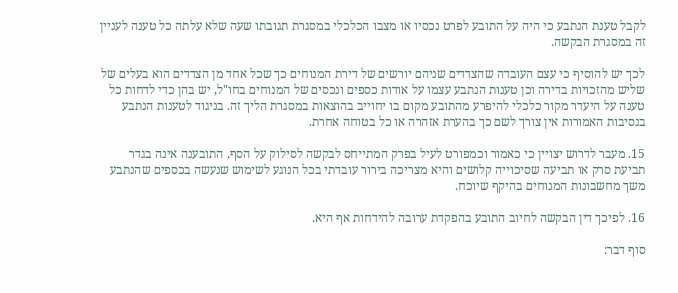לקבל טענת הנתבע כי היה על התובע לפרט נכסיו או מצבו הכלכלי במסגרת תגובתו שעה שלא עלתה כל טענה לעניין זה במסגרת הבקשה.

לכך יש להוסיף כי עצם העובדה שהצדדים שניהם יורשים של דירת המנוחים כך שכל אחד מן הצדדים הוא בעלים של שליש מהזכויות בדירה וכן טענות הנתבע עצמו על אודות כספים ונכסים של המנוחים בחו"ל, יש בהן כדי לדחות כל טענה על היעדר מקור כלכלי להיפרע מהתובע מקום בו יחוייב בהוצאות במסגרת הליך זה. בניגוד לטענות הנתבע בנסיבות האמורות אין צורך לשם כך בהערת אזהרה או כל בטוחה אחרת.

15. מעבר לדרוש יצויין כי כאמור וכמפורט לעיל בפרק המתייחס לבקשה לסילוק על הסף, התובענה אינה בגדר תביעת סרק או תביעה שסיכוייה קלושים והיא מצריכה בירור עובדתי בכל הנוגע לשימוש שנעשה בכספים שהנתבע משך מחשבונות המנוחים בהיקף שיוכח.

16. לפיכך דין הבקשה לחיוב התובע בהפקדת ערובה להידחות אף היא.

סוף דבר: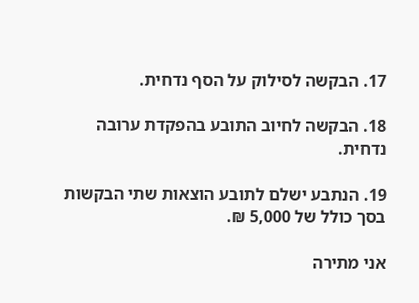17. הבקשה לסילוק על הסף נדחית.

18. הבקשה לחיוב התובע בהפקדת ערובה נדחית.

19. הנתבע ישלם לתובע הוצאות שתי הבקשות בסך כולל של 5,000 ₪.

אני מתירה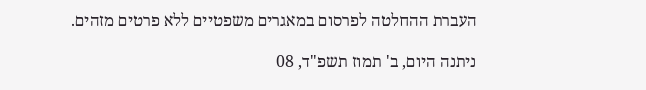העברת ההחלטה לפרסום במאגרים משפטיים ללא פרטים מזהים.

ניתנה היום, ב' תמוז תשפ"ד, 08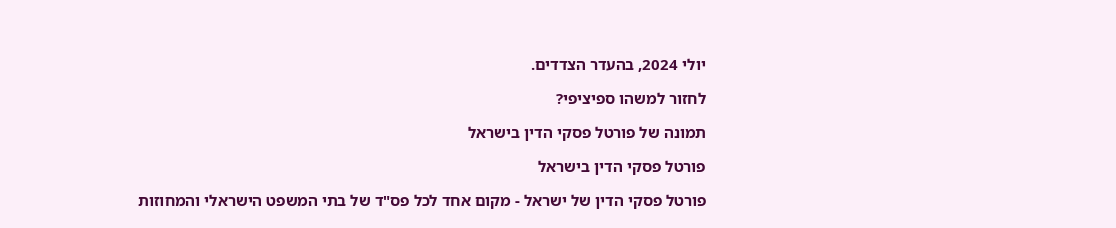יולי 2024, בהעדר הצדדים.

לחזור למשהו ספיציפי?

תמונה של פורטל פסקי הדין בישראל

פורטל פסקי הדין בישראל

פורטל פסקי הדין של ישראל - מקום אחד לכל פס"ד של בתי המשפט הישראלי והמחוזות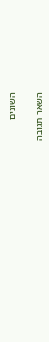השונים

השאר תגובה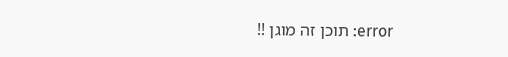error: תוכן זה מוגן !!